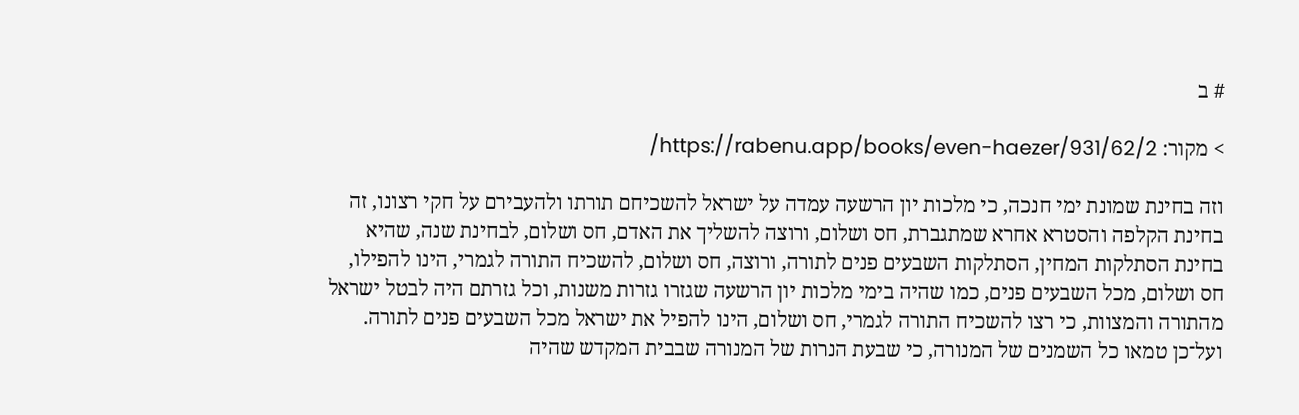# ב

> מקור: https://rabenu.app/books/even-haezer/931/62/2/

וזה בחינת שמונת ימי חנכה, כי מלכות יון הרשעה עמדה על ישראל להשכיחם תורתו ולהעבירם על חקי רצונו, זה בחינת הקלפה והסטרא אחרא שמתגברת, חס ושלום, ורוצה להשליך את האדם, חס ושלום, לבחינת שנה, שהיא בחינת הסתלקות המחין, הסתלקות השבעים פנים לתורה, ורוצה, חס ושלום, להשכיח התורה לגמרי, הינו להפילו, חס ושלום, מכל השבעים פנים, כמו שהיה בימי מלכות יון הרשעה שגזרו גזרות משנות, וכל גזרתם היה לבטל ישראל מהתורה והמצוות, כי רצו להשכיח התורה לגמרי, חס ושלום, הינו להפיל את ישראל מכל השבעים פנים לתורה. ועל־כן טמאו כל השמנים של המנורה, כי שבעת הנרות של המנורה שבבית המקדש שהיה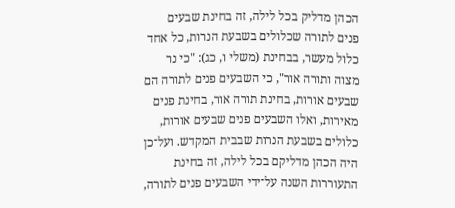הכהן מדליק בכל לילה, זה בחינת שבעים פנים לתורה שכלולים בשבעת הנרות, כל אחד כלול מעשר, בבחינת (משלי ו, כג): "כי נר מצוה ותורה אור", כי השבעים פנים לתורה הם שבעים אורות, בחינת תורה אור, בחינת פנים מאירות, ואלו השבעים פנים שבעים אורות, כלולים בשבעת הנרות שבבית המקדש. ועל־כן היה הכהן מדליקם בכל לילה, זה בחינת התעוררות השנה על־ידי השבעים פנים לתורה,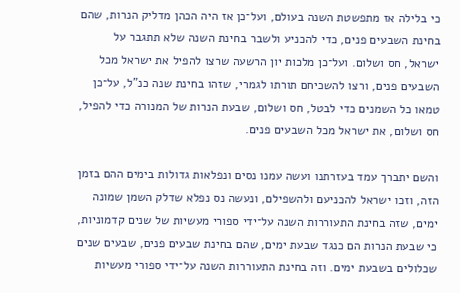כי בלילה אז מתפשטת השנה בעולם, ועל־כן אז היה הכהן מדליק הנרות, שהם בחינת השבעים פנים, כדי להכניע ולשבר בחינת השנה שלא תתגבר על ישראל, חס ושלום. ועל־כן מלכות יון הרשעה שרצו להפיל את ישראל מכל השבעים פנים, ורצו להשכיחם תורתו לגמרי, שזהו בחינת שנה כנ"ל, על־כן טמאו כל השמנים כדי לבטל, חס ושלום, שבעת הנרות של המנורה כדי להפיל, חס ושלום, את ישראל מכל השבעים פנים.

והשם יתברך עמד בעזרתנו ועשה עמנו נסים ונפלאות גדולות בימים ההם בזמן הזה, וזכו ישראל להכניעם ולהשפילם, ונעשה נס נפלא שדלק השמן שמונה ימים, שזה בחינת התעוררות השנה על־ידי ספורי מעשיות של שנים קדמוניות, כי שבעת הנרות הם כנגד שבעת ימים, שהם בחינת שבעים פנים, שבעים שנים שכלולים בשבעת ימים. וזה בחינת התעוררות השנה על־ידי ספורי מעשיות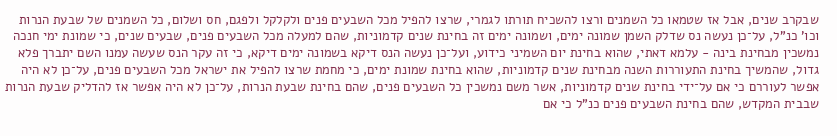שבקרב שנים, אבל אז שטמאו כל השמנים ורצו להשכיח תורתו לגמרי, שרצו להפיל מכל השבעים פנים ולקלקל ולפגם, חס ושלום, כל השמנים של שבעת הנרות וכו' כנ"ל, על־כן נעשה נס שדלק השמן שמונה ימים, ושמונה ימים זה בחינת שנים קדמוניות, שהם למעלה מכל השבעים פנים, שבעים שנים, כי שמונת ימי חנכה נמשכין מבחינת בינה - עלמא דאתי, שהוא בחינת יום השמיני כידוע, ועל־כן נעשה הנס דיקא בשמונה ימים דיקא, כי זה עקר הנס שעשה עמנו השם יתברך פלא גדול, שהמשיך בחינת התעוררות השנה מבחינת שנים קדמוניות, שהוא בחינת שמונת ימים, כי מחמת שרצו להפיל את ישראל מכל השבעים פנים, על־כן לא היה אפשר לעוררם כי אם על־ידי בחינת שנים קדמוניות, אשר משם נמשכין כל השבעים פנים, שהם בחינת שבעת הנרות, על־כן לא היה אפשר אז להדליק שבעת הנרות שבבית המקדש, שהם בחינת השבעים פנים כנ"ל כי אם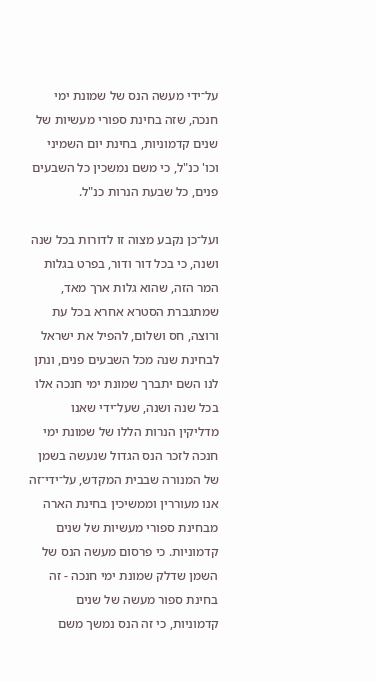על־ידי מעשה הנס של שמונת ימי חנכה, שזה בחינת ספורי מעשיות של שנים קדמוניות, בחינת יום השמיני וכו' כנ"ל, כי משם נמשכין כל השבעים פנים, כל שבעת הנרות כנ"ל.

ועל־כן נקבע מצוה זו לדורות בכל שנה ושנה, כי בכל דור ודור, בפרט בגלות המר הזה, שהוא גלות ארך מאד, שמתגברת הסטרא אחרא בכל עת ורוצה, חס ושלום, להפיל את ישראל לבחינת שנה מכל השבעים פנים, ונתן לנו השם יתברך שמונת ימי חנכה אלו בכל שנה ושנה, שעל־ידי שאנו מדליקין הנרות הללו של שמונת ימי חנכה לזכר הנס הגדול שנעשה בשמן של המנורה שבבית המקדש, על־ידי־זה אנו מעוררין וממשיכין בחינת הארה מבחינת ספורי מעשיות של שנים קדמוניות. כי פרסום מעשה הנס של השמן שדלק שמונת ימי חנכה - זה בחינת ספור מעשה של שנים קדמוניות, כי זה הנס נמשך משם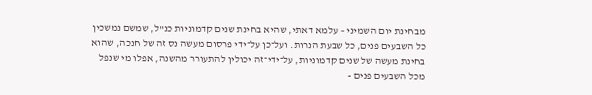מבחינת יום השמיני – עלמא דאתי, שהיא בחינת שנים קדמוניות כנ"ל, שמשם נמשכין כל השבעים פנים, כל שבעת הנרות. ועל־כן על־ידי פרסום מעשה נס זה של חנכה, שהוא בחינת מעשה של שנים קדמוניות, על־ידי־זה יכולין להתעורר מהשנה, אפלו מי שנפל מכל השבעים פנים -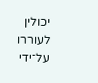יכולין לעוררו על־ידי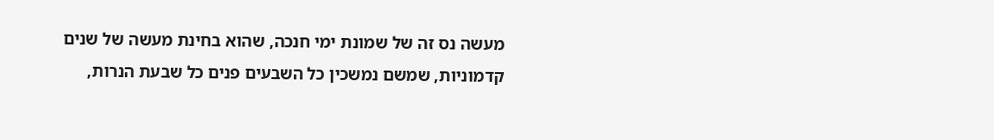מעשה נס זה של שמונת ימי חנכה, שהוא בחינת מעשה של שנים קדמוניות, שמשם נמשכין כל השבעים פנים כל שבעת הנרות,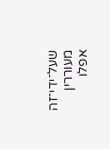שעל־ידי־זה מעוררין אפלו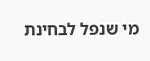מי שנפל לבחינת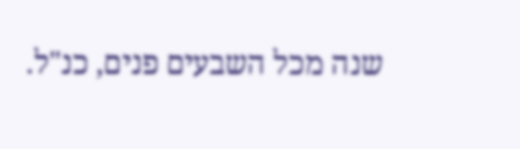שנה מכל השבעים פנים, כנ"ל.